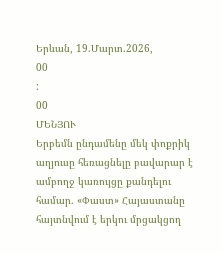Երևան, 19.Մարտ.2026,
00
:
00
ՄԵՆՅՈՒ
Երբեմն ընդամենը մեկ փոքրիկ աղյուսը հեռացնելը բավարար է ամբողջ կառույցը քանդելու համար. «Փաստ» Հայաստանը հայտնվում է երկու մրցակցող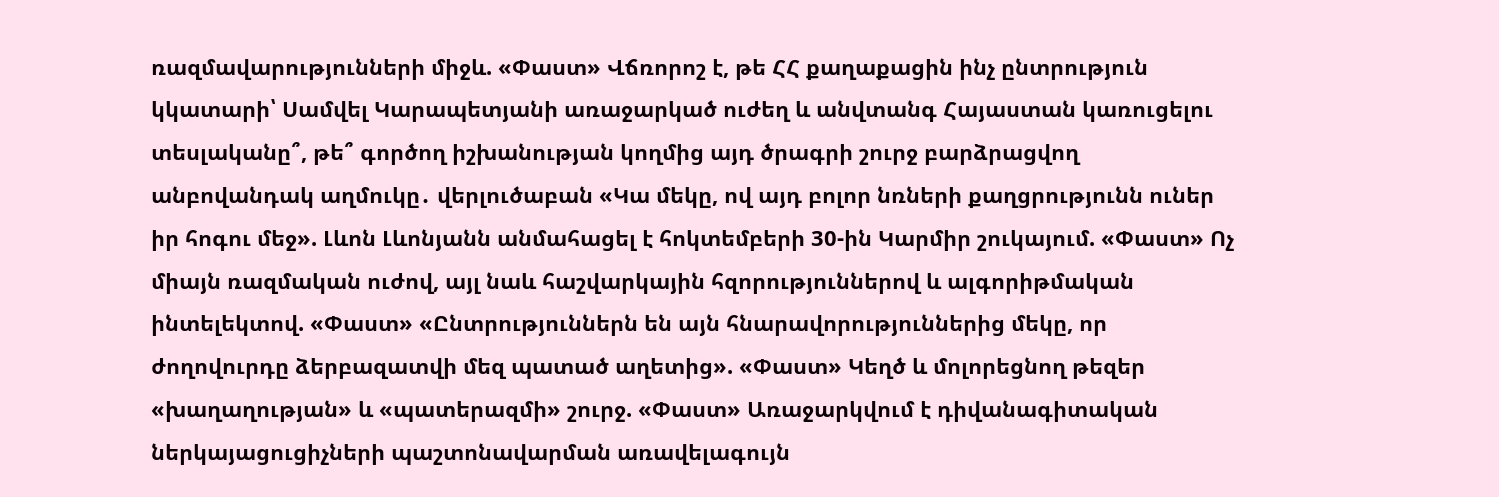ռազմավարությունների միջև. «Փաստ» Վճռորոշ է, թե ՀՀ քաղաքացին ինչ ընտրություն կկատարի՝ Սամվել Կարապետյանի առաջարկած ուժեղ և անվտանգ Հայաստան կառուցելու տեսլականը՞, թե՞ գործող իշխանության կողմից այդ ծրագրի շուրջ բարձրացվող անբովանդակ աղմուկը․ վերլուծաբան «Կա մեկը, ով այդ բոլոր նռների քաղցրությունն ուներ իր հոգու մեջ». Լևոն Լևոնյանն անմահացել է հոկտեմբերի 30-ին Կարմիր շուկայում. «Փաստ» Ոչ միայն ռազմական ուժով, այլ նաև հաշվարկային հզորություններով և ալգորիթմական ինտելեկտով. «Փաստ» «Ընտրություններն են այն հնարավորություններից մեկը, որ ժողովուրդը ձերբազատվի մեզ պատած աղետից». «Փաստ» Կեղծ և մոլորեցնող թեզեր «խաղաղության» և «պատերազմի» շուրջ. «Փաստ» Առաջարկվում է դիվանագիտական ներկայացուցիչների պաշտոնավարման առավելագույն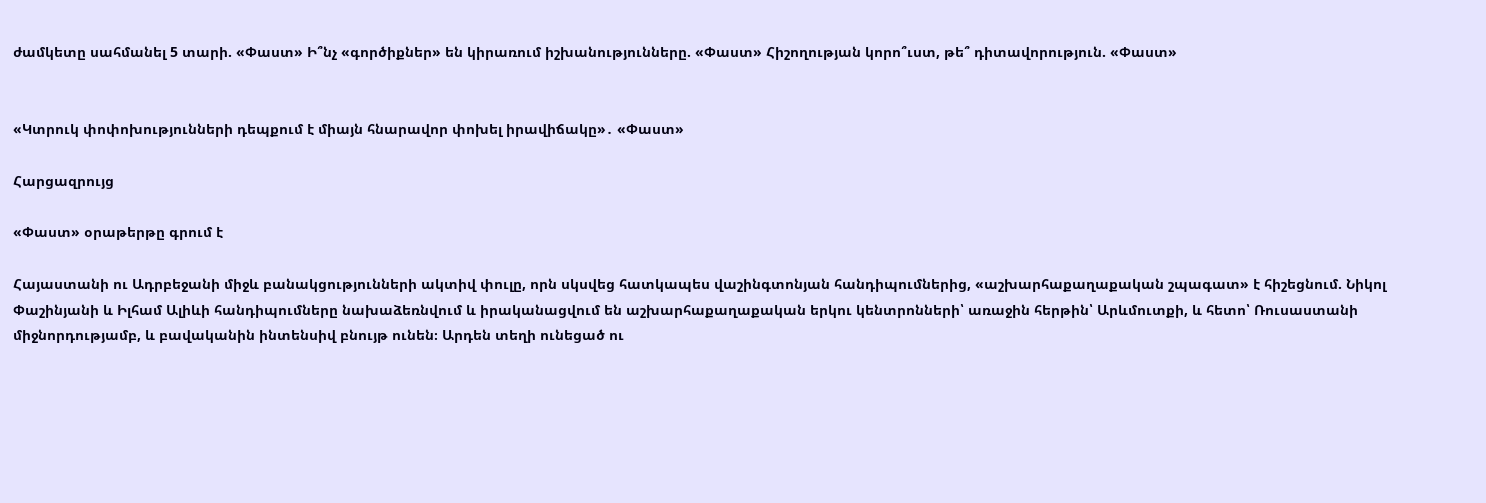ժամկետը սահմանել 5 տարի. «Փաստ» Ի՞նչ «գործիքներ» են կիրառում իշխանությունները. «Փաստ» Հիշողության կորո՞ւստ, թե՞ դիտավորություն. «Փաստ»


«Կտրուկ փոփոխությունների դեպքում է միայն հնարավոր փոխել իրավիճակը»․ «Փաստ»

Հարցազրույց

«Փաստ» օրաթերթը գրում է

Հայաստանի ու Ադրբեջանի միջև բանակցությունների ակտիվ փուլը, որն սկսվեց հատկապես վաշինգտոնյան հանդիպումներից, «աշխարհաքաղաքական շպագատ» է հիշեցնում. Նիկոլ Փաշինյանի և Իլհամ Ալիևի հանդիպումները նախաձեռնվում և իրականացվում են աշխարհաքաղաքական երկու կենտրոնների՝ առաջին հերթին՝ Արևմուտքի, և հետո՝ Ռուսաստանի միջնորդությամբ, և բավականին ինտենսիվ բնույթ ունեն։ Արդեն տեղի ունեցած ու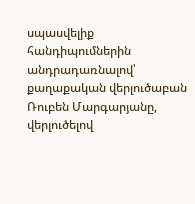սպասվելիք հանդիպումներին անդրադառնալով՝ քաղաքական վերլուծաբան Ռուբեն Մարգարյանը, վերլուծելով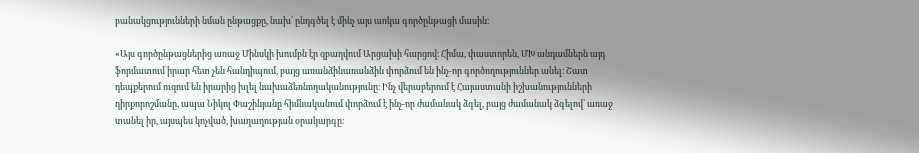բանակցությունների նման ընթացքը, նախ՝ ընդգծել է մինչ այս առկա գործընթացի մասին։

«Այս գործընթացներից առաջ Մինսկի խումբն էր զբաղվում Արցախի հարցով։ Հիմա, փաստորեն, ՄԽ անդամներն այդ ֆորմատում իրար հետ չեն հանդիպում, բայց առանձինառանձին փորձում են ինչ-որ գործողություններ անել։ Շատ դեպքերում ուզում են իրարից խլել նախաձեռնողականությունը։ Ինչ վերաբերում է Հայաստանի իշխանությունների դիրքորոշմանը, ապա Նիկոլ Փաշինյանը հիմնականում փորձում է ինչ-որ ժամանակ ձգել, բայց ժամանակ ձգելով՝ առաջ տանել իր, այսպես կոչված, խաղաղության օրակարգը։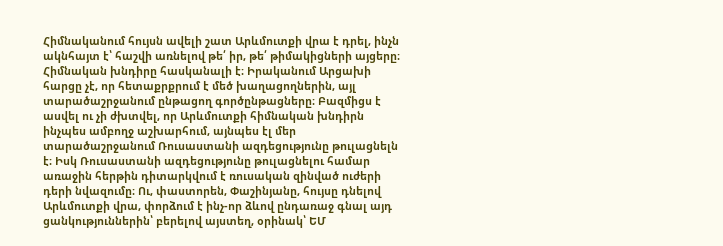Հիմնականում հույսն ավելի շատ Արևմուտքի վրա է դրել, ինչն ակնհայտ է՝ հաշվի առնելով թե՛ իր, թե՛ թիմակիցների այցերը։ Հիմնական խնդիրը հասկանալի է։ Իրականում Արցախի հարցը չէ, որ հետաքրքրում է մեծ խաղացողներին, այլ տարածաշրջանում ընթացող գործընթացները։ Բազմիցս է ասվել ու չի ժխտվել, որ Արևմուտքի հիմնական խնդիրն ինչպես ամբողջ աշխարհում, այնպես էլ մեր տարածաշրջանում Ռուսաստանի ազդեցությունը թուլացնելն է։ Իսկ Ռուսաստանի ազդեցությունը թուլացնելու համար առաջին հերթին դիտարկվում է ռուսական զինված ուժերի դերի նվազումը։ Ու, փաստորեն, Փաշինյանը, հույսը դնելով Արևմուտքի վրա, փորձում է ինչ-որ ձևով ընդառաջ գնալ այդ ցանկություններին՝ բերելով այստեղ, օրինակ՝ ԵՄ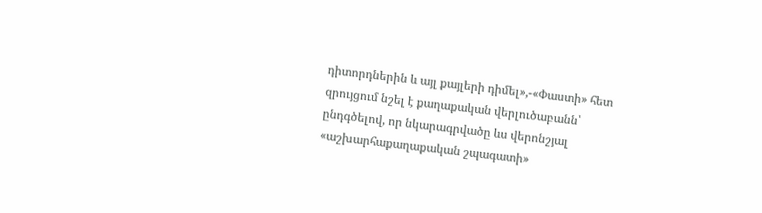դիտորդներին և այլ քայլերի դիմել»,-«Փաստի» հետ զրույցում նշել է քաղաքական վերլուծաբանն՝ ընդգծելով, որ նկարագրվածը ևս վերոնշյալ «աշխարհաքաղաքական շպագատի»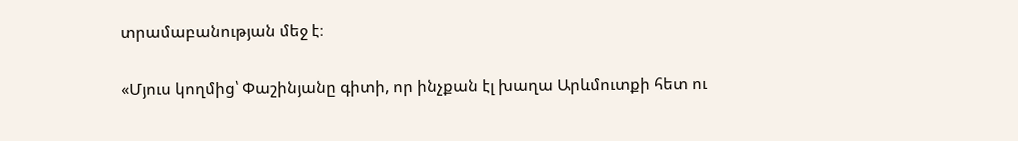տրամաբանության մեջ է։

«Մյուս կողմից՝ Փաշինյանը գիտի, որ ինչքան էլ խաղա Արևմուտքի հետ ու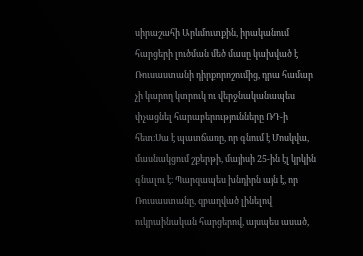սիրաշահի Արևմուտքին, իրականում հարցերի լուծման մեծ մասը կախված է Ռուսաստանի դիրքորոշումից, դրա համար չի կարող կտրուկ ու վերջնականապես փչացնել հարաբերությունները ՌԴ-ի հետ։Սա է պատճառը, որ գնում է Մոսկվա, մասնակցում շքերթի, մայիսի 25-ին էլ կրկին գնալու է։ Պարզապես խնդիրն այն է, որ Ռուսաստանը, զբաղված լինելով ուկրաինական հարցերով, այսպես ասած,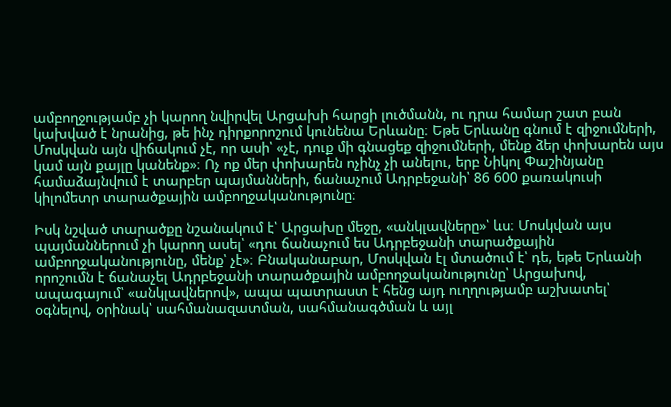ամբողջությամբ չի կարող նվիրվել Արցախի հարցի լուծմանն, ու դրա համար շատ բան կախված է նրանից, թե ինչ դիրքորոշում կունենա Երևանը։ Եթե Երևանը գնում է զիջումների, Մոսկվան այն վիճակում չէ, որ ասի՝ «չէ, դուք մի գնացեք զիջումների, մենք ձեր փոխարեն այս կամ այն քայլը կանենք»։ Ոչ ոք մեր փոխարեն ոչինչ չի անելու, երբ Նիկոլ Փաշինյանը համաձայնվում է տարբեր պայմանների, ճանաչում Ադրբեջանի՝ 86 600 քառակուսի կիլոմետր տարածքային ամբողջականությունը։

Իսկ նշված տարածքը նշանակում է՝ Արցախը մեջը, «անկլավները»՝ ևս։ Մոսկվան այս պայմաններում չի կարող ասել՝ «դու ճանաչում ես Ադրբեջանի տարածքային ամբողջականությունը, մենք՝ չէ»։ Բնականաբար, Մոսկվան էլ մտածում է՝ դե, եթե Երևանի որոշումն է ճանաչել Ադրբեջանի տարածքային ամբողջականությունը՝ Արցախով, ապագայում՝ «անկլավներով», ապա պատրաստ է հենց այդ ուղղությամբ աշխատել՝ օգնելով, օրինակ՝ սահմանազատման, սահմանագծման և այլ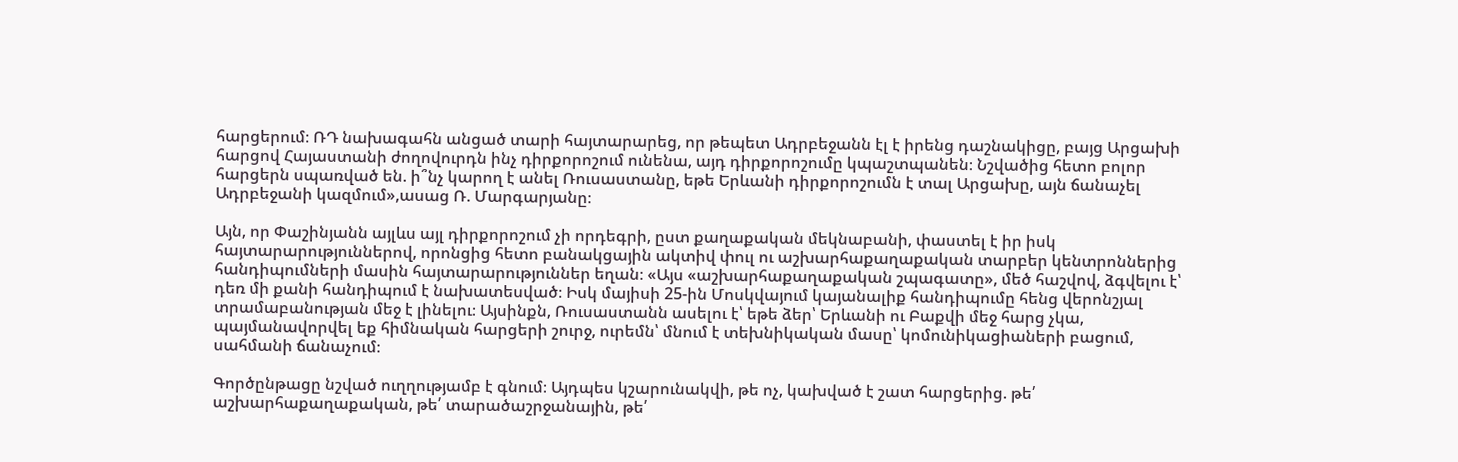հարցերում։ ՌԴ նախագահն անցած տարի հայտարարեց, որ թեպետ Ադրբեջանն էլ է իրենց դաշնակիցը, բայց Արցախի հարցով Հայաստանի ժողովուրդն ինչ դիրքորոշում ունենա, այդ դիրքորոշումը կպաշտպանեն։ Նշվածից հետո բոլոր հարցերն սպառված են. ի՞նչ կարող է անել Ռուսաստանը, եթե Երևանի դիրքորոշումն է տալ Արցախը, այն ճանաչել Ադրբեջանի կազմում»,ասաց Ռ. Մարգարյանը։

Այն, որ Փաշինյանն այլևս այլ դիրքորոշում չի որդեգրի, ըստ քաղաքական մեկնաբանի, փաստել է իր իսկ հայտարարություններով, որոնցից հետո բանակցային ակտիվ փուլ ու աշխարհաքաղաքական տարբեր կենտրոններից հանդիպումների մասին հայտարարություններ եղան։ «Այս «աշխարհաքաղաքական շպագատը», մեծ հաշվով, ձգվելու է՝ դեռ մի քանի հանդիպում է նախատեսված։ Իսկ մայիսի 25-ին Մոսկվայում կայանալիք հանդիպումը հենց վերոնշյալ տրամաբանության մեջ է լինելու։ Այսինքն, Ռուսաստանն ասելու է՝ եթե ձեր՝ Երևանի ու Բաքվի մեջ հարց չկա, պայմանավորվել եք հիմնական հարցերի շուրջ, ուրեմն՝ մնում է տեխնիկական մասը՝ կոմունիկացիաների բացում, սահմանի ճանաչում։

Գործընթացը նշված ուղղությամբ է գնում։ Այդպես կշարունակվի, թե ոչ, կախված է շատ հարցերից. թե՛ աշխարհաքաղաքական, թե՛ տարածաշրջանային, թե՛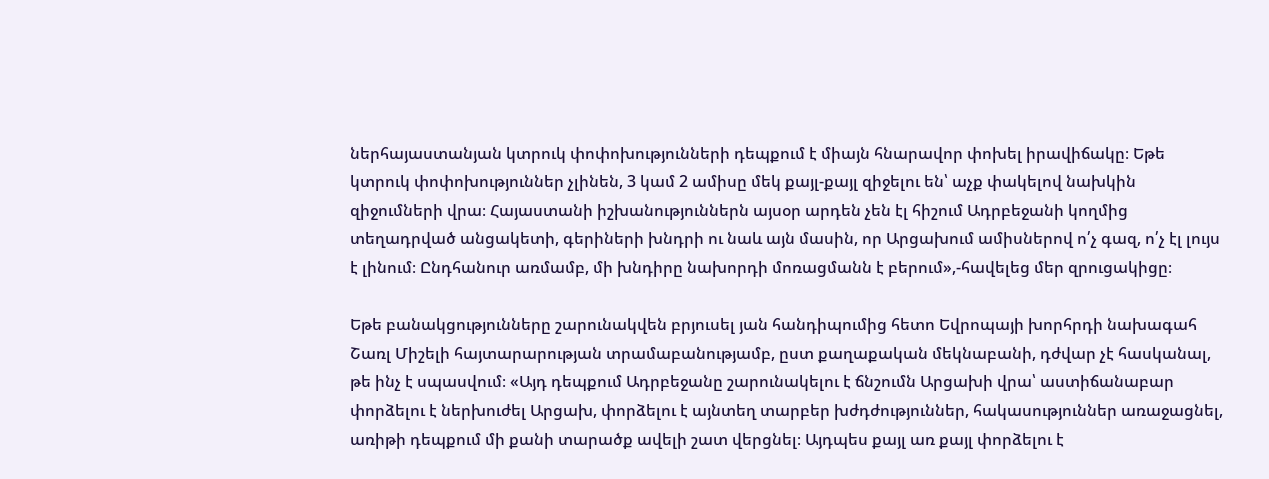ներհայաստանյան կտրուկ փոփոխությունների դեպքում է միայն հնարավոր փոխել իրավիճակը։ Եթե կտրուկ փոփոխություններ չլինեն, 3 կամ 2 ամիսը մեկ քայլ-քայլ զիջելու են՝ աչք փակելով նախկին զիջումների վրա։ Հայաստանի իշխանություններն այսօր արդեն չեն էլ հիշում Ադրբեջանի կողմից տեղադրված անցակետի, գերիների խնդրի ու նաև այն մասին, որ Արցախում ամիսներով ո՛չ գազ, ո՛չ էլ լույս է լինում։ Ընդհանուր առմամբ, մի խնդիրը նախորդի մոռացմանն է բերում»,-հավելեց մեր զրուցակիցը։

Եթե բանակցությունները շարունակվեն բրյուսել յան հանդիպումից հետո Եվրոպայի խորհրդի նախագահ Շառլ Միշելի հայտարարության տրամաբանությամբ, ըստ քաղաքական մեկնաբանի, դժվար չէ հասկանալ, թե ինչ է սպասվում։ «Այդ դեպքում Ադրբեջանը շարունակելու է ճնշումն Արցախի վրա՝ աստիճանաբար փորձելու է ներխուժել Արցախ, փորձելու է այնտեղ տարբեր խժդժություններ, հակասություններ առաջացնել, առիթի դեպքում մի քանի տարածք ավելի շատ վերցնել։ Այդպես քայլ առ քայլ փորձելու է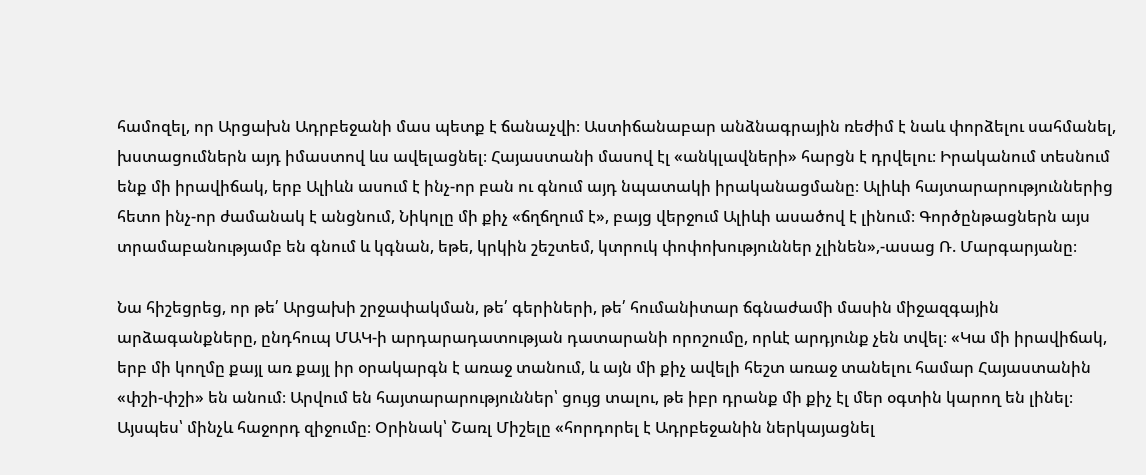համոզել, որ Արցախն Ադրբեջանի մաս պետք է ճանաչվի։ Աստիճանաբար անձնագրային ռեժիմ է նաև փորձելու սահմանել, խստացումներն այդ իմաստով ևս ավելացնել։ Հայաստանի մասով էլ «անկլավների» հարցն է դրվելու։ Իրականում տեսնում ենք մի իրավիճակ, երբ Ալիևն ասում է ինչ-որ բան ու գնում այդ նպատակի իրականացմանը։ Ալիևի հայտարարություններից հետո ինչ-որ ժամանակ է անցնում, Նիկոլը մի քիչ «ճղճղում է», բայց վերջում Ալիևի ասածով է լինում։ Գործընթացներն այս տրամաբանությամբ են գնում և կգնան, եթե, կրկին շեշտեմ, կտրուկ փոփոխություններ չլինեն»,-ասաց Ռ. Մարգարյանը։

Նա հիշեցրեց, որ թե՛ Արցախի շրջափակման, թե՛ գերիների, թե՛ հումանիտար ճգնաժամի մասին միջազգային արձագանքները, ընդհուպ ՄԱԿ-ի արդարադատության դատարանի որոշումը, որևէ արդյունք չեն տվել։ «Կա մի իրավիճակ, երբ մի կողմը քայլ առ քայլ իր օրակարգն է առաջ տանում, և այն մի քիչ ավելի հեշտ առաջ տանելու համար Հայաստանին «փշի-փշի» են անում։ Արվում են հայտարարություններ՝ ցույց տալու, թե իբր դրանք մի քիչ էլ մեր օգտին կարող են լինել։ Այսպես՝ մինչև հաջորդ զիջումը։ Օրինակ՝ Շառլ Միշելը «հորդորել է Ադրբեջանին ներկայացնել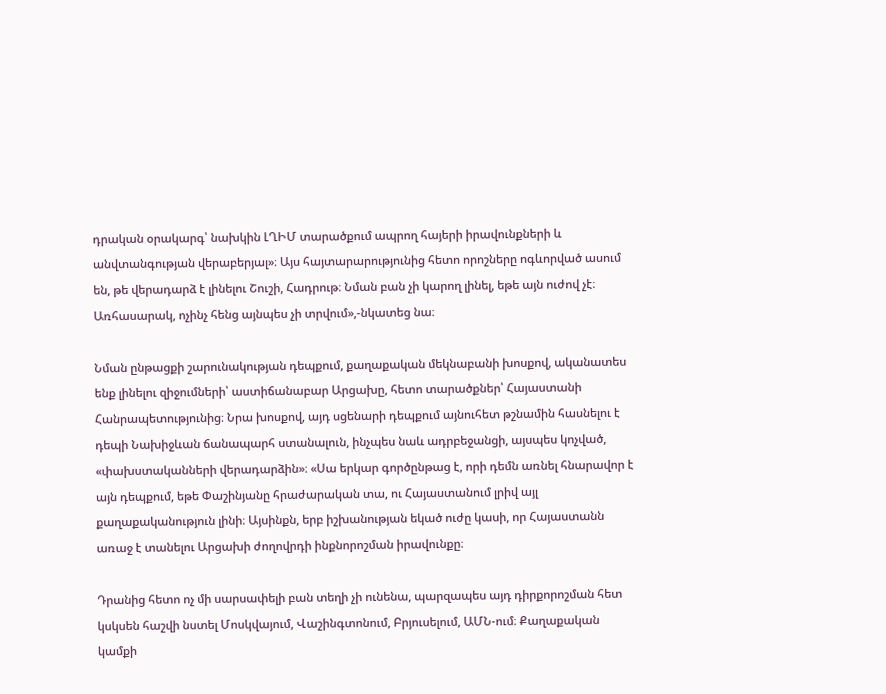դրական օրակարգ՝ նախկին ԼՂԻՄ տարածքում ապրող հայերի իրավունքների և անվտանգության վերաբերյալ»։ Այս հայտարարությունից հետո որոշները ոգևորված ասում են, թե վերադարձ է լինելու Շուշի, Հադրութ։ Նման բան չի կարող լինել, եթե այն ուժով չէ։ Առհասարակ, ոչինչ հենց այնպես չի տրվում»,-նկատեց նա։

Նման ընթացքի շարունակության դեպքում, քաղաքական մեկնաբանի խոսքով, ականատես ենք լինելու զիջումների՝ աստիճանաբար Արցախը, հետո տարածքներ՝ Հայաստանի Հանրապետությունից։ Նրա խոսքով, այդ սցենարի դեպքում այնուհետ թշնամին հասնելու է դեպի Նախիջևան ճանապարհ ստանալուն, ինչպես նաև ադրբեջանցի, այսպես կոչված, «փախստականների վերադարձին»։ «Սա երկար գործընթաց է, որի դեմն առնել հնարավոր է այն դեպքում, եթե Փաշինյանը հրաժարական տա, ու Հայաստանում լրիվ այլ քաղաքականություն լինի։ Այսինքն, երբ իշխանության եկած ուժը կասի, որ Հայաստանն առաջ է տանելու Արցախի ժողովրդի ինքնորոշման իրավունքը։

Դրանից հետո ոչ մի սարսափելի բան տեղի չի ունենա, պարզապես այդ դիրքորոշման հետ կսկսեն հաշվի նստել Մոսկվայում, Վաշինգտոնում, Բրյուսելում, ԱՄՆ-ում։ Քաղաքական կամքի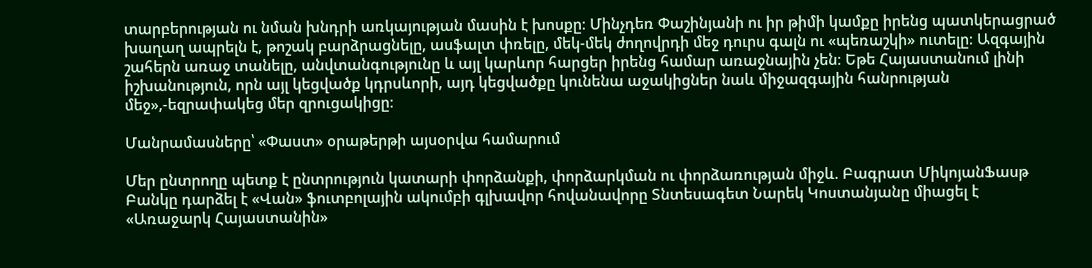տարբերության ու նման խնդրի առկայության մասին է խոսքը։ Մինչդեռ Փաշինյանի ու իր թիմի կամքը իրենց պատկերացրած խաղաղ ապրելն է, թոշակ բարձրացնելը, ասֆալտ փռելը, մեկ-մեկ ժողովրդի մեջ դուրս գալն ու «պեռաշկի» ուտելը։ Ազգային շահերն առաջ տանելը, անվտանգությունը և այլ կարևոր հարցեր իրենց համար առաջնային չեն։ Եթե Հայաստանում լինի իշխանություն, որն այլ կեցվածք կդրսևորի, այդ կեցվածքը կունենա աջակիցներ նաև միջազգային հանրության մեջ»,-եզրափակեց մեր զրուցակիցը։

Մանրամասները՝ «Փաստ» օրաթերթի այսօրվա համարում

Մեր ընտրողը պետք է ընտրություն կատարի փորձանքի, փորձարկման ու փորձառության միջև. Բագրատ ՄիկոյանՖասթ Բանկը դարձել է «Վան» ֆուտբոլային ակումբի գլխավոր հովանավորը Տնտեսագետ Նարեկ Կոստանյանը միացել է «Առաջարկ Հայաստանին»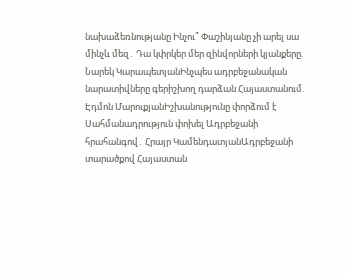նախաձեռնությանը Ինչու՞ Փաշինյանը չի արել սա մինչև մեզ․ Դա կփրկեր մեր զինվորների կյանքերը. Նարեկ ԿարապետյանԻնչպես ադրբեջանական նարատիվները գերիշխող դարձան Հայաստանում. Էդմոն ՄարուքյանԻշխանությունը փորձում է Սահմանադրություն փոխել Ադրբեջանի հրահանգով․ Հրայր ԿամենդատյանԱդրբեջանի տարածքով Հայաստան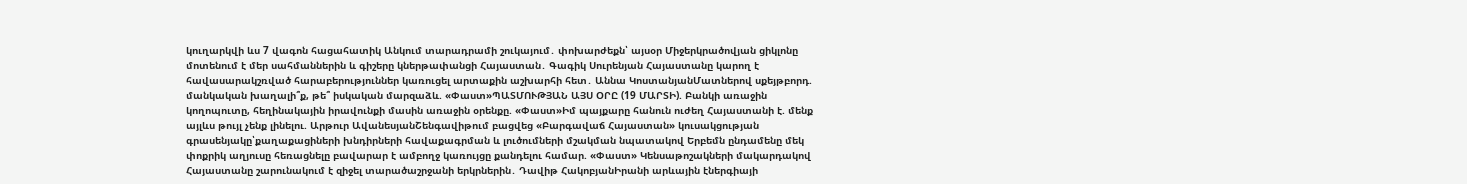կուղարկվի ևս 7 վագոն հացահատիկ Անկում տարադրամի շուկայում․ փոխարժեքն՝ այսօր Միջերկրածովյան ցիկլոնը մոտենում է մեր սահմաններին և գիշերը կներթափանցի Հայաստան․ Գագիկ Սուրենյան Հայաստանը կարող է հավասարակշռված հարաբերություններ կառուցել արտաքին աշխարհի հետ․ Աննա ԿոստանյանՄատներով սքեյթբորդ. մանկական խաղալի՞ք, թե՞ իսկական մարզաձև. «Փաստ»ՊԱՏՄՈՒԹՅԱՆ ԱՅՍ ՕՐԸ (19 ՄԱՐՏԻ). Բանկի առաջին կողոպուտը, հեղինակային իրավունքի մասին առաջին օրենքը. «Փաստ»Իմ պայքարը հանուն ուժեղ Հայաստանի է. մենք այլևս թույլ չենք լինելու. Արթուր ԱվանեսյանՇենգավիթում բացվեց «Բարգավաճ Հայաստան» կուսակցության գրասենյակը՝քաղաքացիների խնդիրների հավաքագրման և լուծումների մշակման նպատակով Երբեմն ընդամենը մեկ փոքրիկ աղյուսը հեռացնելը բավարար է ամբողջ կառույցը քանդելու համար. «Փաստ» Կենսաթոշակների մակարդակով Հայաստանը շարունակում է զիջել տարածաշրջանի երկրներին․ Դավիթ ՀակոբյանԻրանի արևային էներգիայի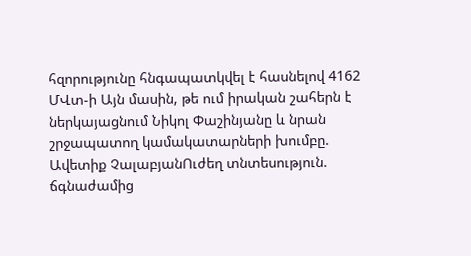հզորությունը հնգապատկվել է հասնելով 4162 ՄՎտ-ի Այն մասին, թե ում իրական շահերն է ներկայացնում Նիկոլ Փաշինյանը և նրան շրջապատող կամակատարների խումբը. Ավետիք ՉալաբյանՈւժեղ տնտեսություն. ճգնաժամից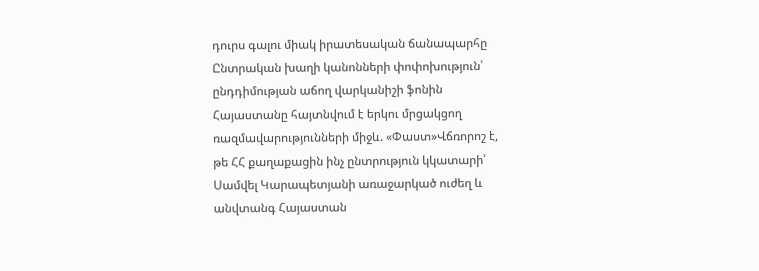դուրս գալու միակ իրատեսական ճանապարհը Ընտրական խաղի կանոնների փոփոխություն՝ ընդդիմության աճող վարկանիշի ֆոնին Հայաստանը հայտնվում է երկու մրցակցող ռազմավարությունների միջև. «Փաստ»Վճռորոշ է, թե ՀՀ քաղաքացին ինչ ընտրություն կկատարի՝ Սամվել Կարապետյանի առաջարկած ուժեղ և անվտանգ Հայաստան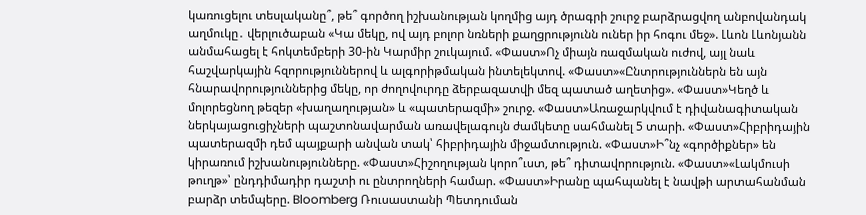կառուցելու տեսլականը՞, թե՞ գործող իշխանության կողմից այդ ծրագրի շուրջ բարձրացվող անբովանդակ աղմուկը․ վերլուծաբան «Կա մեկը, ով այդ բոլոր նռների քաղցրությունն ուներ իր հոգու մեջ». Լևոն Լևոնյանն անմահացել է հոկտեմբերի 30-ին Կարմիր շուկայում. «Փաստ»Ոչ միայն ռազմական ուժով, այլ նաև հաշվարկային հզորություններով և ալգորիթմական ինտելեկտով. «Փաստ»«Ընտրություններն են այն հնարավորություններից մեկը, որ ժողովուրդը ձերբազատվի մեզ պատած աղետից». «Փաստ»Կեղծ և մոլորեցնող թեզեր «խաղաղության» և «պատերազմի» շուրջ. «Փաստ»Առաջարկվում է դիվանագիտական ներկայացուցիչների պաշտոնավարման առավելագույն ժամկետը սահմանել 5 տարի. «Փաստ»Հիբրիդային պատերազմի դեմ պայքարի անվան տակ՝ հիբրիդային միջամտություն. «Փաստ»Ի՞նչ «գործիքներ» են կիրառում իշխանությունները. «Փաստ»Հիշողության կորո՞ւստ, թե՞ դիտավորություն. «Փաստ»«Լակմուսի թուղթ»՝ ընդդիմադիր դաշտի ու ընտրողների համար. «Փաստ»Իրանը պահպանել է նավթի արտահանման բարձր տեմպերը. Bloomberg Ռուսաստանի Պետդուման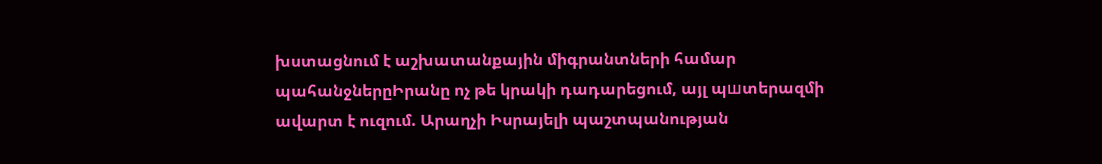խստացնում է աշխատանքային միգրանտների համար պահանջներըԻրանը ոչ թե կրակի դադարեցում, այլ պшտերազմի ավարտ է ուզում. Արաղչի Իսրայելի պաշտպանության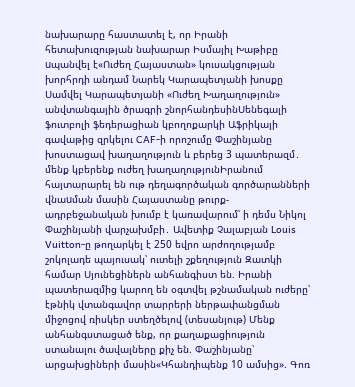նախարարը հաստատել է, որ Իրանի հետախուզության նախարար Իսմայիլ Խաթիբը uպանվել է«Ուժեղ Հայաստան» կուսակցության խորհրդի անդամ Նարեկ Կարապետյանի խոսքը Սամվել Կարապետյանի «Ուժեղ Խաղաղություն» անվտանգային ծրագրի շնորհանդեսինՍենեգալի ֆուտբոլի ֆեդերացիան կբողոքարկի Աֆրիկայի գավաթից զրկելու CAF-ի որոշումը Փաշինյանը խոստացավ խաղաղություն և բերեց 3 պատերազմ․ մենք կբերենք ուժեղ խաղաղությունԻրանում հայտարարել են ութ դեղագործական գործարանների վնաuման մասին Հայաստանը թուրք-ադրբեջանական խումբ է կառավարում՝ ի դեմս Նիկոլ Փաշինյանի վարչախմբի․ Ավետիք Չալաբյան Louis Vuitton-ը թողարկել է 250 եվրո արժողությամբ շոկոլադե պայուսակ՝ ուտելի շքեղություն Զատկի համար Սյունեցիներն անհանգիստ են. Իրանի պատերազմից կարող են օգտվել թշնամական ուժերը՝ էթնիկ վտանգավոր տարրերի ներթափանցման միջոցով ռիսկեր ստեղծելով (տեսանյութ) Մենք անհանգստացած ենք, որ քաղաքացիություն ստանալու ծավալները քիչ են. Փաշինյանը՝ արցախցիների մասին«Կհանդիպենք 10 ամսից». Գոռ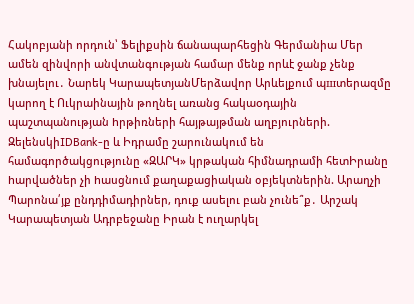Հակոբյանի որդուն՝ Ֆելիքսին ճանապարհեցին Գերմանիա Մեր ամեն զինվորի անվտանգության համար մենք որևէ ջանք չենք խնայելու․ Նարեկ ԿարապետյանՄերձավոր Արևելքում պшտերազմը կարող է Ուկրաինային թողնել առանց հակաoդային պաշտպանnւթյան hրթիռների հայթայթման աղբյուրների. ԶելենսկիIDBank-ը և Իդրամը շարունակում են համագործակցությունը «ԶԱՐԿ» կրթական հիմնադրամի հետԻրանը hարվածներ չի hասցնում քաղաքացիական օբյեկտներին. Արաղչի Պարոնա՛յք ընդդիմադիրներ, դուք ասելու բան չունե՞ք․ Արշակ Կարապետյան Ադրբեջանը Իրան է ուղարկել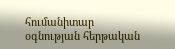հումանիտար օգնության հերթական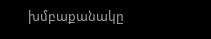խմբաքանակը